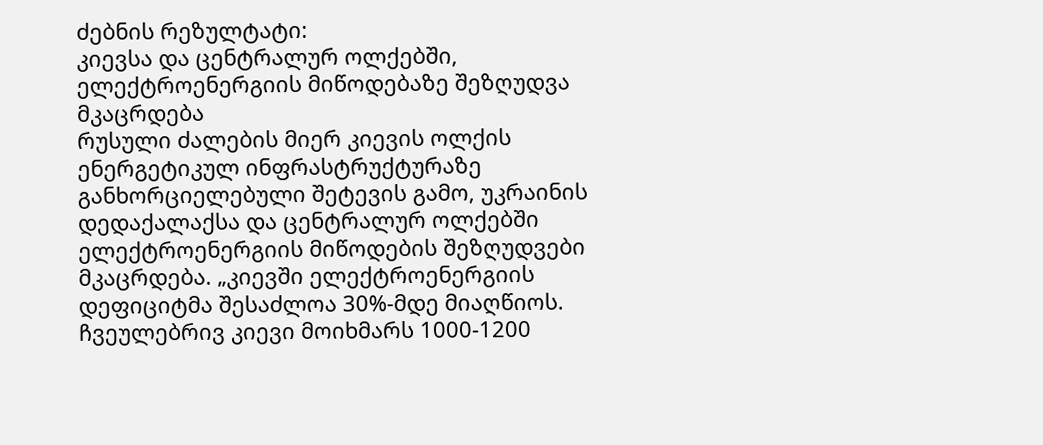ძებნის რეზულტატი:
კიევსა და ცენტრალურ ოლქებში, ელექტროენერგიის მიწოდებაზე შეზღუდვა მკაცრდება
რუსული ძალების მიერ კიევის ოლქის ენერგეტიკულ ინფრასტრუქტურაზე განხორციელებული შეტევის გამო, უკრაინის დედაქალაქსა და ცენტრალურ ოლქებში ელექტროენერგიის მიწოდების შეზღუდვები მკაცრდება. „კიევში ელექტროენერგიის დეფიციტმა შესაძლოა 30%-მდე მიაღწიოს. ჩვეულებრივ კიევი მოიხმარს 1000-1200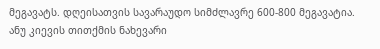მეგავატს. დღეისათვის სავარაუდო სიმძლავრე 600-800 მეგავატია. ანუ კიევის თითქმის ნახევარი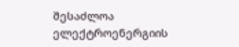შესაძლოა ელექტროენერგიის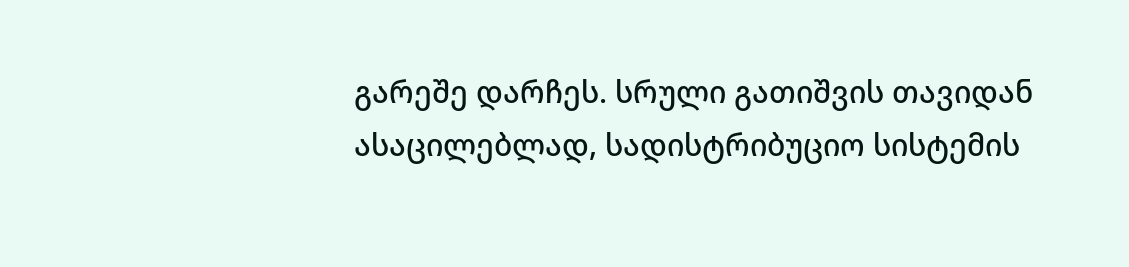გარეშე დარჩეს. სრული გათიშვის თავიდან ასაცილებლად, სადისტრიბუციო სისტემის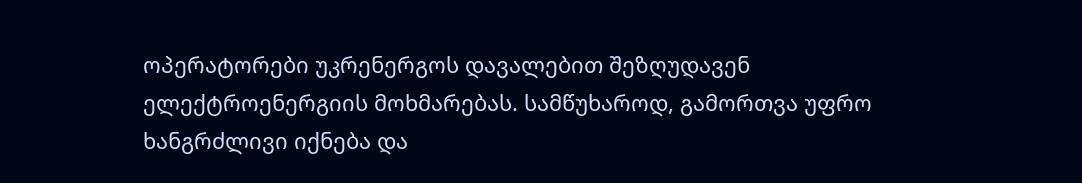ოპერატორები უკრენერგოს დავალებით შეზღუდავენ ელექტროენერგიის მოხმარებას. სამწუხაროდ, გამორთვა უფრო ხანგრძლივი იქნება და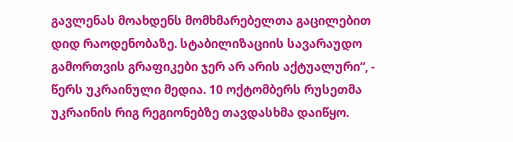გავლენას მოახდენს მომხმარებელთა გაცილებით დიდ რაოდენობაზე. სტაბილიზაციის სავარაუდო გამორთვის გრაფიკები ჯერ არ არის აქტუალური“, - წერს უკრაინული მედია. 10 ოქტომბერს რუსეთმა უკრაინის რიგ რეგიონებზე თავდასხმა დაიწყო.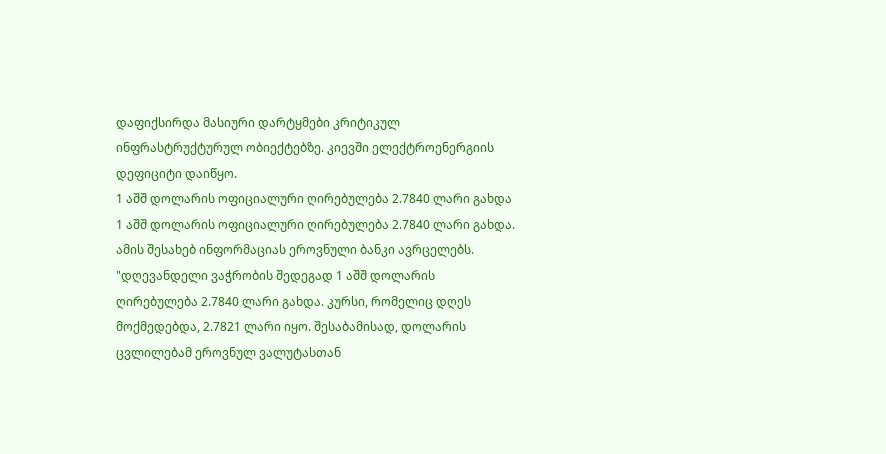დაფიქსირდა მასიური დარტყმები კრიტიკულ ინფრასტრუქტურულ ობიექტებზე. კიევში ელექტროენერგიის დეფიციტი დაიწყო.
1 აშშ დოლარის ოფიციალური ღირებულება 2.7840 ლარი გახდა
1 აშშ დოლარის ოფიციალური ღირებულება 2.7840 ლარი გახდა. ამის შესახებ ინფორმაციას ეროვნული ბანკი ავრცელებს. "დღევანდელი ვაჭრობის შედეგად 1 აშშ დოლარის ღირებულება 2.7840 ლარი გახდა. კურსი, რომელიც დღეს მოქმედებდა, 2.7821 ლარი იყო. შესაბამისად, დოლარის ცვლილებამ ეროვნულ ვალუტასთან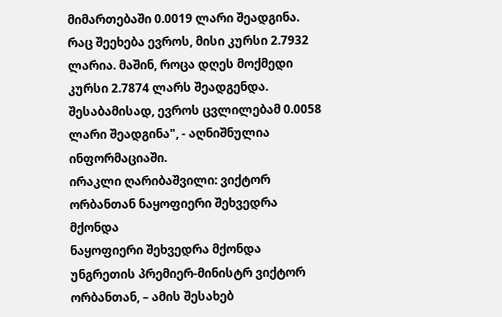მიმართებაში 0.0019 ლარი შეადგინა. რაც შეეხება ევროს, მისი კურსი 2.7932 ლარია. მაშინ, როცა დღეს მოქმედი კურსი 2.7874 ლარს შეადგენდა. შესაბამისად, ევროს ცვლილებამ 0.0058 ლარი შეადგინა", - აღნიშნულია ინფორმაციაში.
ირაკლი ღარიბაშვილი: ვიქტორ ორბანთან ნაყოფიერი შეხვედრა მქონდა
ნაყოფიერი შეხვედრა მქონდა უნგრეთის პრემიერ-მინისტრ ვიქტორ ორბანთან, – ამის შესახებ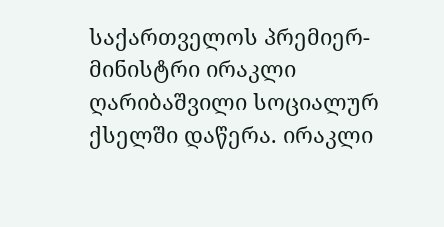საქართველოს პრემიერ-მინისტრი ირაკლი ღარიბაშვილი სოციალურ ქსელში დაწერა. ირაკლი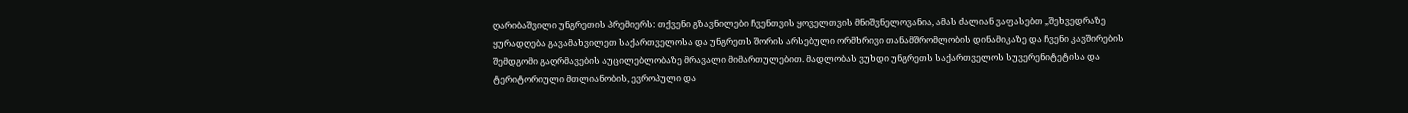ღარიბაშვილი უნგრეთის პრემიერს: თქვენი გზავნილები ჩვენთვის ყოველთვის მნიშვნელოვანია, ამას ძალიან ვაფასებთ „შეხვედრაზე ყურადღება გავამახვილეთ საქართველოსა და უნგრეთს შორის არსებული ორმხრივი თანამშრომლობის დინამიკაზე და ჩვენი კავშირების შემდგომი გაღრმავების აუცილებლობაზე მრავალი მიმართულებით. მადლობას ვუხდი უნგრეთს საქართველოს სუვერენიტეტისა და ტერიტორიული მთლიანობის, ევროპული და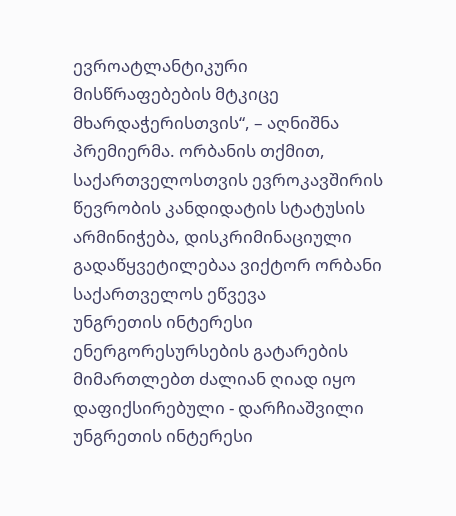ევროატლანტიკური მისწრაფებების მტკიცე მხარდაჭერისთვის“, – აღნიშნა პრემიერმა. ორბანის თქმით, საქართველოსთვის ევროკავშირის წევრობის კანდიდატის სტატუსის არმინიჭება, დისკრიმინაციული გადაწყვეტილებაა ვიქტორ ორბანი საქართველოს ეწვევა
უნგრეთის ინტერესი ენერგორესურსების გატარების მიმართლებთ ძალიან ღიად იყო დაფიქსირებული - დარჩიაშვილი
უნგრეთის ინტერესი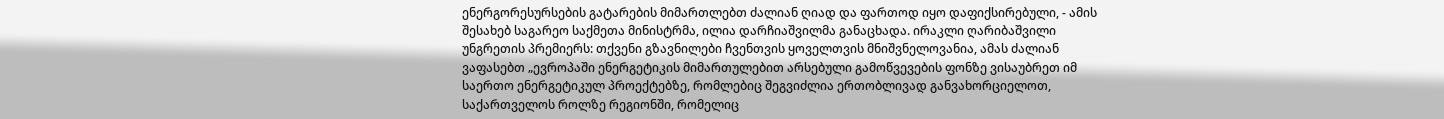ენერგორესურსების გატარების მიმართლებთ ძალიან ღიად და ფართოდ იყო დაფიქსირებული, - ამის შესახებ საგარეო საქმეთა მინისტრმა, ილია დარჩიაშვილმა განაცხადა. ირაკლი ღარიბაშვილი უნგრეთის პრემიერს: თქვენი გზავნილები ჩვენთვის ყოველთვის მნიშვნელოვანია, ამას ძალიან ვაფასებთ „ევროპაში ენერგეტიკის მიმართულებით არსებული გამოწვევების ფონზე ვისაუბრეთ იმ საერთო ენერგეტიკულ პროექტებზე, რომლებიც შეგვიძლია ერთობლივად განვახორციელოთ, საქართველოს როლზე რეგიონში, რომელიც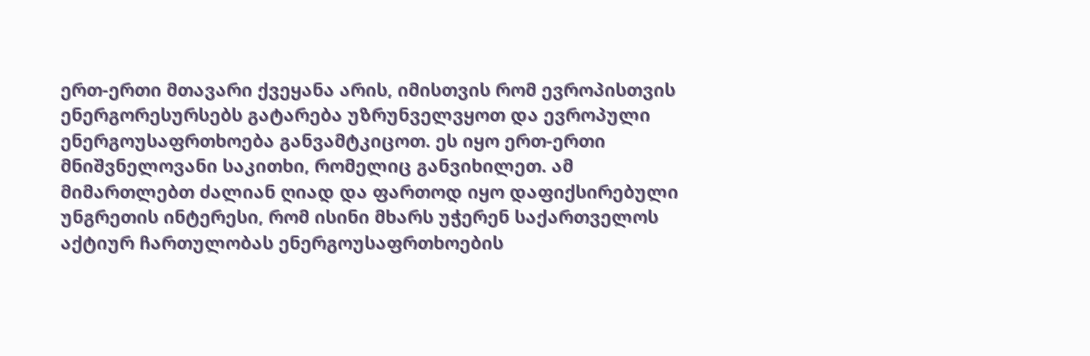ერთ-ერთი მთავარი ქვეყანა არის, იმისთვის რომ ევროპისთვის ენერგორესურსებს გატარება უზრუნველვყოთ და ევროპული ენერგოუსაფრთხოება განვამტკიცოთ. ეს იყო ერთ-ერთი მნიშვნელოვანი საკითხი, რომელიც განვიხილეთ. ამ მიმართლებთ ძალიან ღიად და ფართოდ იყო დაფიქსირებული უნგრეთის ინტერესი, რომ ისინი მხარს უჭერენ საქართველოს აქტიურ ჩართულობას ენერგოუსაფრთხოების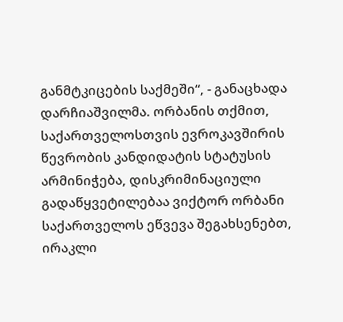განმტკიცების საქმეში“, - განაცხადა დარჩიაშვილმა. ორბანის თქმით, საქართველოსთვის ევროკავშირის წევრობის კანდიდატის სტატუსის არმინიჭება, დისკრიმინაციული გადაწყვეტილებაა ვიქტორ ორბანი საქართველოს ეწვევა შეგახსენებთ, ირაკლი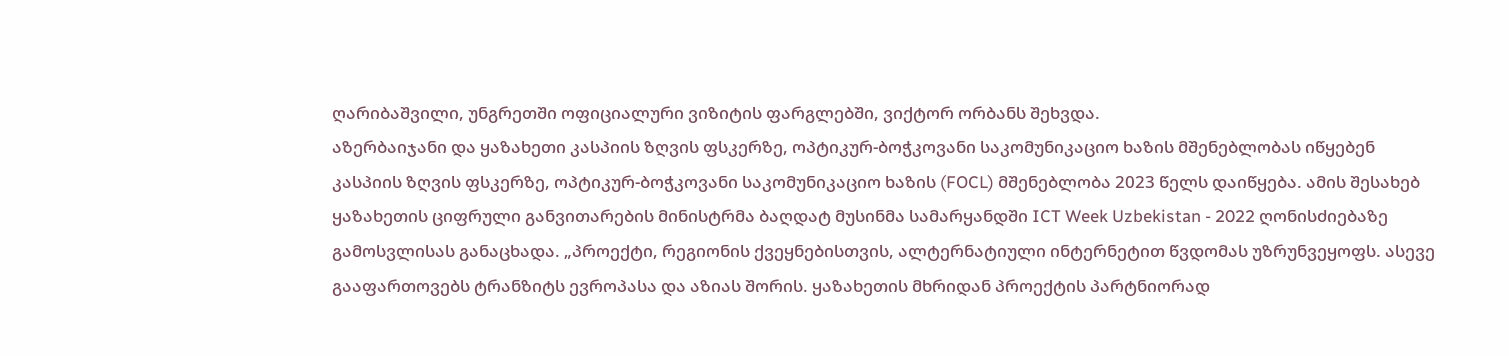ღარიბაშვილი, უნგრეთში ოფიციალური ვიზიტის ფარგლებში, ვიქტორ ორბანს შეხვდა.
აზერბაიჯანი და ყაზახეთი კასპიის ზღვის ფსკერზე, ოპტიკურ-ბოჭკოვანი საკომუნიკაციო ხაზის მშენებლობას იწყებენ
კასპიის ზღვის ფსკერზე, ოპტიკურ-ბოჭკოვანი საკომუნიკაციო ხაზის (FOCL) მშენებლობა 2023 წელს დაიწყება. ამის შესახებ ყაზახეთის ციფრული განვითარების მინისტრმა ბაღდატ მუსინმა სამარყანდში ICT Week Uzbekistan - 2022 ღონისძიებაზე გამოსვლისას განაცხადა. „პროექტი, რეგიონის ქვეყნებისთვის, ალტერნატიული ინტერნეტით წვდომას უზრუნვეყოფს. ასევე გააფართოვებს ტრანზიტს ევროპასა და აზიას შორის. ყაზახეთის მხრიდან პროექტის პარტნიორად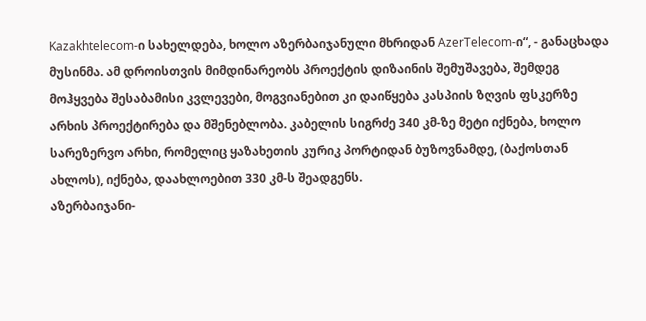Kazakhtelecom-ი სახელდება, ხოლო აზერბაიჯანული მხრიდან AzerTelecom-ი“, - განაცხადა მუსინმა. ამ დროისთვის მიმდინარეობს პროექტის დიზაინის შემუშავება, შემდეგ მოჰყვება შესაბამისი კვლევები, მოგვიანებით კი დაიწყება კასპიის ზღვის ფსკერზე არხის პროექტირება და მშენებლობა. კაბელის სიგრძე 340 კმ-ზე მეტი იქნება, ხოლო სარეზერვო არხი, რომელიც ყაზახეთის კურიკ პორტიდან ბუზოვნამდე, (ბაქოსთან ახლოს), იქნება, დაახლოებით 330 კმ-ს შეადგენს.
აზერბაიჯანი-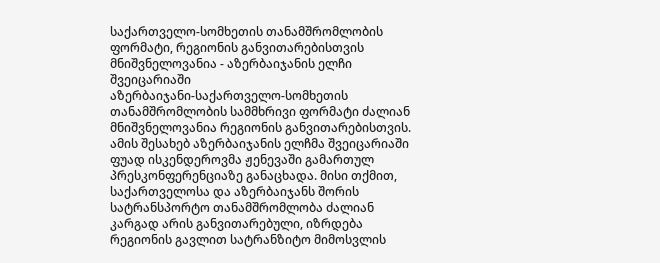საქართველო-სომხეთის თანამშრომლობის ფორმატი, რეგიონის განვითარებისთვის მნიშვნელოვანია - აზერბაიჯანის ელჩი შვეიცარიაში
აზერბაიჯანი-საქართველო-სომხეთის თანამშრომლობის სამმხრივი ფორმატი ძალიან მნიშვნელოვანია რეგიონის განვითარებისთვის. ამის შესახებ აზერბაიჯანის ელჩმა შვეიცარიაში ფუად ისკენდეროვმა ჟენევაში გამართულ პრესკონფერენციაზე განაცხადა. მისი თქმით, საქართველოსა და აზერბაიჯანს შორის სატრანსპორტო თანამშრომლობა ძალიან კარგად არის განვითარებული, იზრდება რეგიონის გავლით სატრანზიტო მიმოსვლის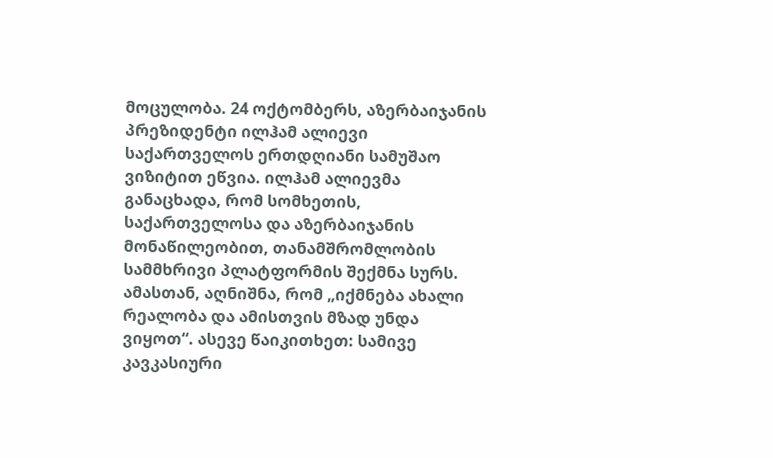მოცულობა. 24 ოქტომბერს, აზერბაიჯანის პრეზიდენტი ილჰამ ალიევი საქართველოს ერთდღიანი სამუშაო ვიზიტით ეწვია. ილჰამ ალიევმა განაცხადა, რომ სომხეთის, საქართველოსა და აზერბაიჯანის მონაწილეობით, თანამშრომლობის სამმხრივი პლატფორმის შექმნა სურს. ამასთან, აღნიშნა, რომ „იქმნება ახალი რეალობა და ამისთვის მზად უნდა ვიყოთ“. ასევე წაიკითხეთ: სამივე კავკასიური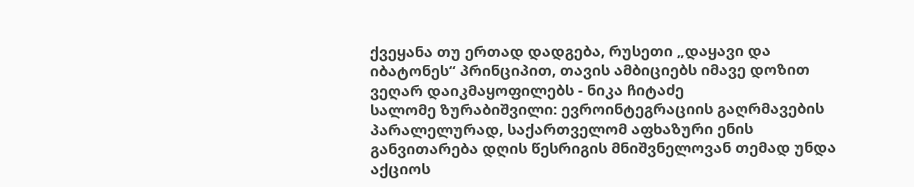ქვეყანა თუ ერთად დადგება, რუსეთი „დაყავი და იბატონეს“ პრინციპით, თავის ამბიციებს იმავე დოზით ვეღარ დაიკმაყოფილებს - ნიკა ჩიტაძე
სალომე ზურაბიშვილი: ევროინტეგრაციის გაღრმავების პარალელურად, საქართველომ აფხაზური ენის განვითარება დღის წესრიგის მნიშვნელოვან თემად უნდა აქციოს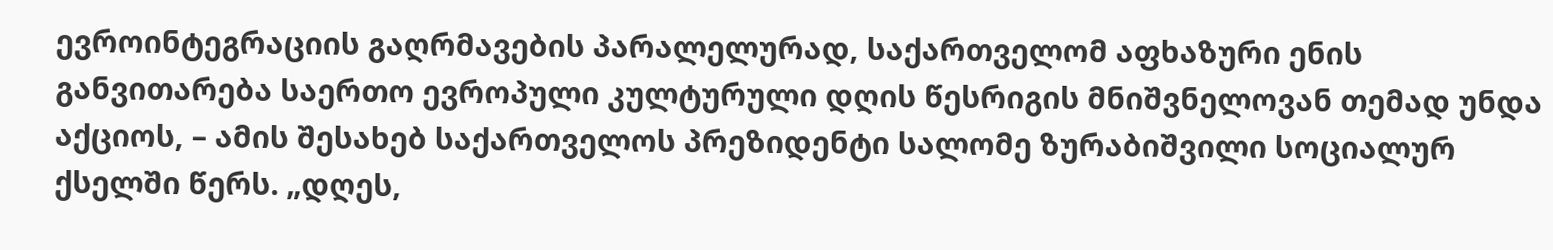ევროინტეგრაციის გაღრმავების პარალელურად, საქართველომ აფხაზური ენის განვითარება საერთო ევროპული კულტურული დღის წესრიგის მნიშვნელოვან თემად უნდა აქციოს, – ამის შესახებ საქართველოს პრეზიდენტი სალომე ზურაბიშვილი სოციალურ ქსელში წერს. „დღეს,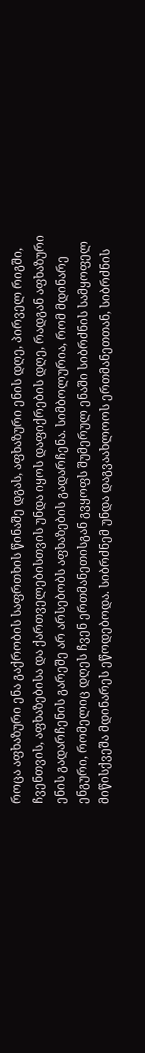როცა აფხაზური ენა გაქრობის საფრთხის წინაშე დგას, აფხაზური ენის დღე, პირველ რიგში, ჩვენთვის, აფხაზებისა და ქართველებისთვის უნდა იყოს დაფიქრების დღე, რადგან აფხაზური ენის გადარჩენის გარეშე არ არსებობს აფხაზების გადარჩენა. სიმბოლურია, რომ მდინარე ენგური, რომელიც დღეს ჩვენ ერთმანეთისგან გვყოფს შუმერულ ენაში სიბრძნის სამყოფელ მიწისქვეშა მდინარეს ეწოდებოდა. სიბრძნემ უნდა დაგვაახლოოს ერთმანეთთან, სიბრძნის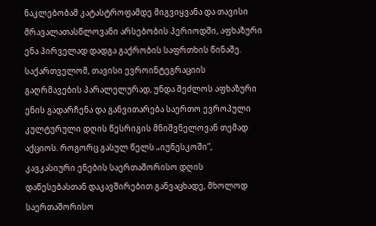ნაკლებობამ კატასტროფამდე მიგვიყვანა და თავისი მრავალათასწლოვანი არსებობის პერიოდში, აფხაზური ენა პირველად დადგა გაქრობის საფრთხის წინაშე. საქართველომ, თავისი ევროინტეგრაციის გაღრმავების პარალელურად, უნდა შეძლოს აფხაზური ენის გადარჩენა და განვითარება საერთო ევროპული კულტურული დღის წესრიგის მნიშვნელოვან თემად აქციოს. როგორც გასულ წელს „იუნესკოში“, კავკასიური ენების საერთაშორისო დღის დაწესებასთან დაკავშირებით განვაცხადე, მხოლოდ საერთაშორისო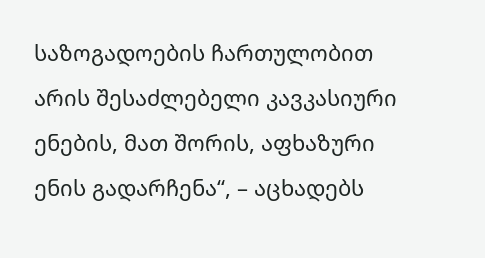საზოგადოების ჩართულობით არის შესაძლებელი კავკასიური ენების, მათ შორის, აფხაზური ენის გადარჩენა“, – აცხადებს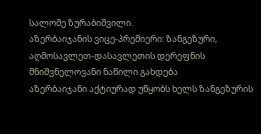სალომე ზურაბიშვილი.
აზერბაიჯანის ვიცე-პრემიერი: ზანგეზური, აღმოსავლეთ-დასავლეთის დერეფნის მნიშვნელოვანი ნაწილი გახდება
აზერბაიჯანი აქტიურად უწყობს ხელს ზანგეზურის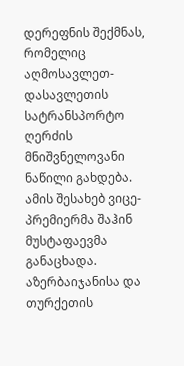დერეფნის შექმნას, რომელიც აღმოსავლეთ-დასავლეთის სატრანსპორტო ღერძის მნიშვნელოვანი ნაწილი გახდება. ამის შესახებ ვიცე-პრემიერმა შაჰინ მუსტაფაევმა განაცხადა. აზერბაიჯანისა და თურქეთის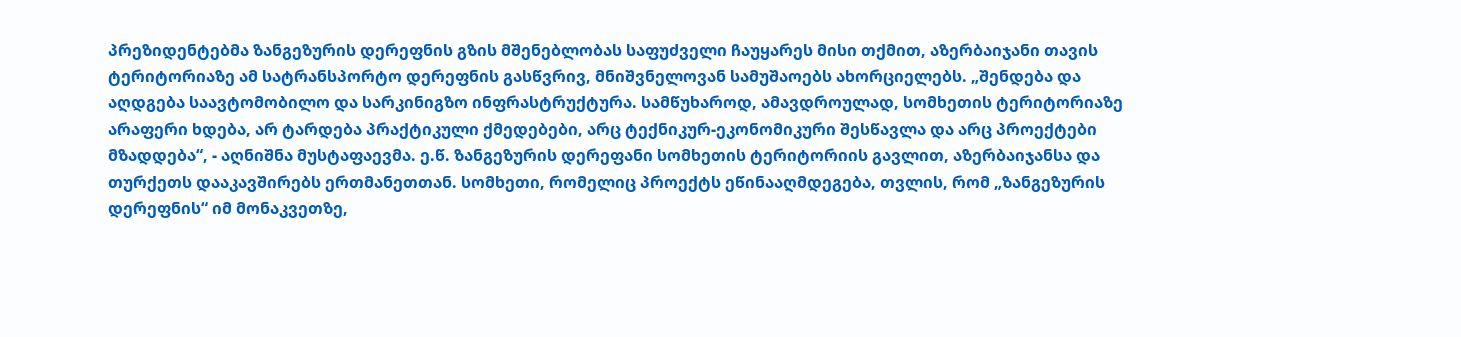პრეზიდენტებმა ზანგეზურის დერეფნის გზის მშენებლობას საფუძველი ჩაუყარეს მისი თქმით, აზერბაიჯანი თავის ტერიტორიაზე ამ სატრანსპორტო დერეფნის გასწვრივ, მნიშვნელოვან სამუშაოებს ახორციელებს. „შენდება და აღდგება საავტომობილო და სარკინიგზო ინფრასტრუქტურა. სამწუხაროდ, ამავდროულად, სომხეთის ტერიტორიაზე არაფერი ხდება, არ ტარდება პრაქტიკული ქმედებები, არც ტექნიკურ-ეკონომიკური შესწავლა და არც პროექტები მზადდება“, - აღნიშნა მუსტაფაევმა. ე.წ. ზანგეზურის დერეფანი სომხეთის ტერიტორიის გავლით, აზერბაიჯანსა და თურქეთს დააკავშირებს ერთმანეთთან. სომხეთი, რომელიც პროექტს ეწინააღმდეგება, თვლის, რომ „ზანგეზურის დერეფნის“ იმ მონაკვეთზე,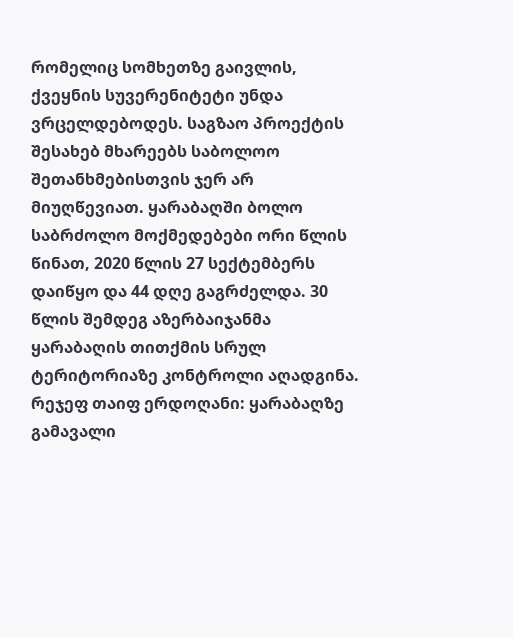რომელიც სომხეთზე გაივლის, ქვეყნის სუვერენიტეტი უნდა ვრცელდებოდეს. საგზაო პროექტის შესახებ მხარეებს საბოლოო შეთანხმებისთვის ჯერ არ მიუღწევიათ. ყარაბაღში ბოლო საბრძოლო მოქმედებები ორი წლის წინათ, 2020 წლის 27 სექტემბერს დაიწყო და 44 დღე გაგრძელდა. 30 წლის შემდეგ აზერბაიჯანმა ყარაბაღის თითქმის სრულ ტერიტორიაზე კონტროლი აღადგინა. რეჯეფ თაიფ ერდოღანი: ყარაბაღზე გამავალი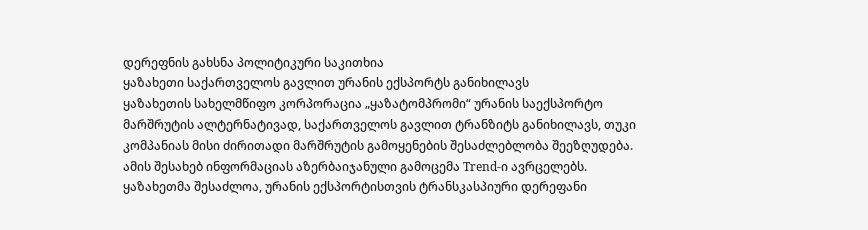დერეფნის გახსნა პოლიტიკური საკითხია
ყაზახეთი საქართველოს გავლით ურანის ექსპორტს განიხილავს
ყაზახეთის სახელმწიფო კორპორაცია „ყაზატომპრომი“ ურანის საექსპორტო მარშრუტის ალტერნატივად, საქართველოს გავლით ტრანზიტს განიხილავს, თუკი კომპანიას მისი ძირითადი მარშრუტის გამოყენების შესაძლებლობა შეეზღუდება. ამის შესახებ ინფორმაციას აზერბაიჯანული გამოცემა Trend-ი ავრცელებს. ყაზახეთმა შესაძლოა, ურანის ექსპორტისთვის ტრანსკასპიური დერეფანი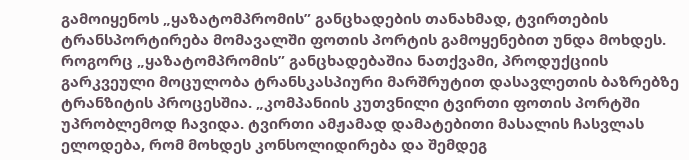გამოიყენოს „ყაზატომპრომის” განცხადების თანახმად, ტვირთების ტრანსპორტირება მომავალში ფოთის პორტის გამოყენებით უნდა მოხდეს. როგორც „ყაზატომპრომის” განცხადებაშია ნათქვამი, პროდუქციის გარკვეული მოცულობა ტრანსკასპიური მარშრუტით დასავლეთის ბაზრებზე ტრანზიტის პროცესშია. „კომპანიის კუთვნილი ტვირთი ფოთის პორტში უპრობლემოდ ჩავიდა. ტვირთი ამჟამად დამატებითი მასალის ჩასვლას ელოდება, რომ მოხდეს კონსოლიდირება და შემდეგ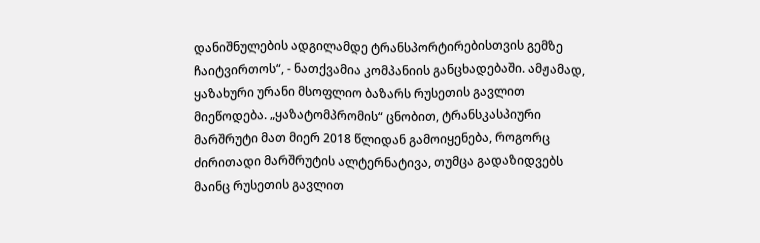დანიშნულების ადგილამდე ტრანსპორტირებისთვის გემზე ჩაიტვირთოს“, - ნათქვამია კომპანიის განცხადებაში. ამჟამად, ყაზახური ურანი მსოფლიო ბაზარს რუსეთის გავლით მიეწოდება. „ყაზატომპრომის“ ცნობით, ტრანსკასპიური მარშრუტი მათ მიერ 2018 წლიდან გამოიყენება, როგორც ძირითადი მარშრუტის ალტერნატივა, თუმცა გადაზიდვებს მაინც რუსეთის გავლით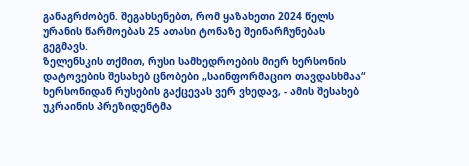განაგრძობენ. შეგახსენებთ, რომ ყაზახეთი 2024 წელს ურანის წარმოებას 25 ათასი ტონაზე შეინარჩუნებას გეგმავს.
ზელენსკის თქმით, რუსი სამხედროების მიერ ხერსონის დატოვების შესახებ ცნობები „საინფორმაციო თავდასხმაა“
ხერსონიდან რუსების გაქცევას ვერ ვხედავ, - ამის შესახებ უკრაინის პრეზიდენტმა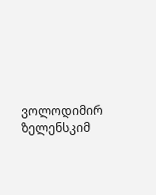ვოლოდიმირ ზელენსკიმ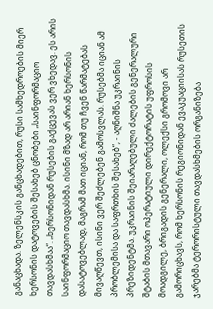განაცხადა. ზელენსკის განცხადებით, რუსი სამხედროების მიერ ხერსონის დატოვების შესახებ ცნობები „საინფორმაციო თავდასხმაა“. „ხერსონიდან რუსების გაქცევას ვერ ვხედავ. ეს არის საინფორმაციო თავდასხმა. ისინი მზად არ არიან ხერსონის დასატოვებლად, მაგრამ მათ იციან, რომ თუ ჩვენ წარმატებას მივაღწევთ, ისინი ვერ შეძლებენ გამოსვლას. რუსებმა იციან ამ პრობლემისა და საფრთხის შესახებ“, - აღნიშნა უკრაინის პრეზიდენტმა. უკრაინის შეიარაღებული ძალების გენერალური შტაბის მთავარი ოპერატიული დირექტორატის უფროსის მოადგილე, ბრიგადის გენერალი, ოლექსი გრომოვი არ გამორიცხავს, რომ ხერსონის რეგიონიდან ევაკუაციისას რუსეთის ჯარებმა ტერორისტული თავდასხმების ორგანიზება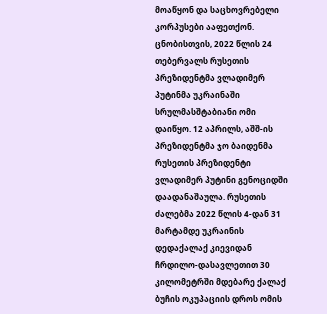მოაწყონ და საცხოვრებელი კორპუსები ააფეთქონ. ცნობისთვის, 2022 წლის 24 თებერვალს რუსეთის პრეზიდენტმა ვლადიმერ პუტინმა უკრაინაში სრულმასშტაბიანი ომი დაიწყო. 12 აპრილს, აშშ-ის პრეზიდენტმა ჯო ბაიდენმა რუსეთის პრეზიდენტი ვლადიმერ პუტინი გენოციდში დაადანაშაულა. რუსეთის ძალებმა 2022 წლის 4-დან 31 მარტამდე უკრაინის დედაქალაქ კიევიდან ჩრდილო-დასავლეთით 30 კილომეტრში მდებარე ქალაქ ბუჩის ოკუპაციის დროს ომის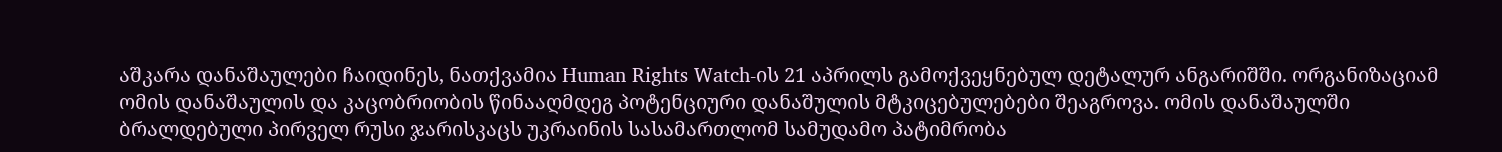აშკარა დანაშაულები ჩაიდინეს, ნათქვამია Human Rights Watch-ის 21 აპრილს გამოქვეყნებულ დეტალურ ანგარიშში. ორგანიზაციამ ომის დანაშაულის და კაცობრიობის წინააღმდეგ პოტენციური დანაშულის მტკიცებულებები შეაგროვა. ომის დანაშაულში ბრალდებული პირველ რუსი ჯარისკაცს უკრაინის სასამართლომ სამუდამო პატიმრობა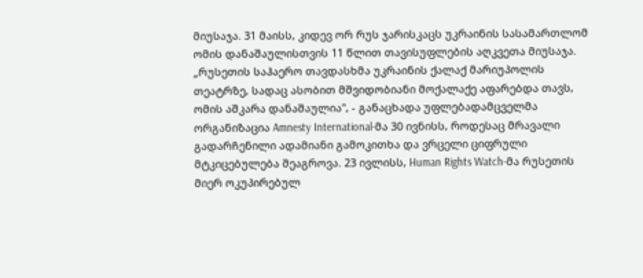მიუსაჯა. 31 მაისს, კიდევ ორ რუს ჯარისკაცს უკრაინის სასამართლომ ომის დანაშაულისთვის 11 წლით თავისუფლების აღკვეთა მიუსაჯა. „რუსეთის საჰაერო თავდასხმა უკრაინის ქალაქ მარიუპოლის თეატრზე, სადაც ასობით მშვიდობიანი მოქალაქე აფარებდა თავს, ომის აშკარა დანაშაულია", - განაცხადა უფლებადამცველმა ორგანიზაცია Amnesty International-მა 30 ივნისს, როდესაც მრავალი გადარჩენილი ადამიანი გამოკითხა და ვრცელი ციფრული მტკიცებულება შეაგროვა. 23 ივლისს, Human Rights Watch-მა რუსეთის მიერ ოკუპირებულ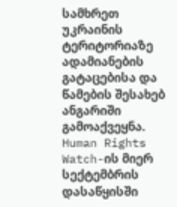სამხრეთ უკრაინის ტერიტორიაზე ადამიანების გატაცებისა და წამების შესახებ ანგარიში გამოაქვეყნა. Human Rights Watch-ის მიერ სექტემბრის დასაწყისში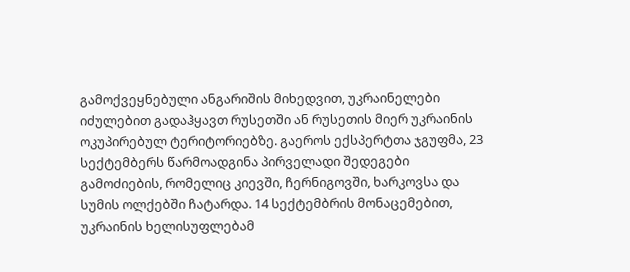გამოქვეყნებული ანგარიშის მიხედვით, უკრაინელები იძულებით გადაჰყავთ რუსეთში ან რუსეთის მიერ უკრაინის ოკუპირებულ ტერიტორიებზე. გაეროს ექსპერტთა ჯგუფმა, 23 სექტემბერს წარმოადგინა პირველადი შედეგები გამოძიების, რომელიც კიევში, ჩერნიგოვში, ხარკოვსა და სუმის ოლქებში ჩატარდა. 14 სექტემბრის მონაცემებით, უკრაინის ხელისუფლებამ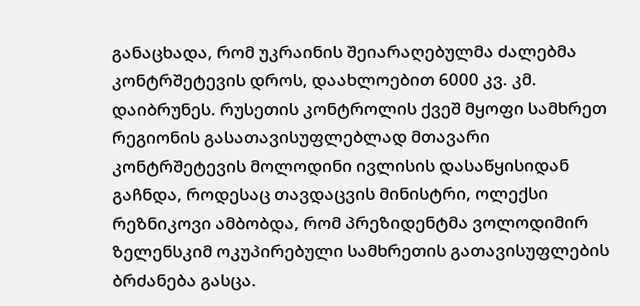განაცხადა, რომ უკრაინის შეიარაღებულმა ძალებმა კონტრშეტევის დროს, დაახლოებით 6000 კვ. კმ. დაიბრუნეს. რუსეთის კონტროლის ქვეშ მყოფი სამხრეთ რეგიონის გასათავისუფლებლად მთავარი კონტრშეტევის მოლოდინი ივლისის დასაწყისიდან გაჩნდა, როდესაც თავდაცვის მინისტრი, ოლექსი რეზნიკოვი ამბობდა, რომ პრეზიდენტმა ვოლოდიმირ ზელენსკიმ ოკუპირებული სამხრეთის გათავისუფლების ბრძანება გასცა.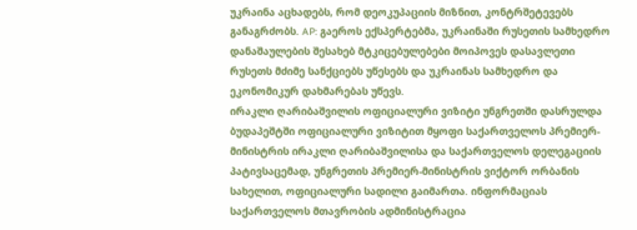უკრაინა აცხადებს, რომ დეოკუპაციის მიზნით, კონტრშეტევებს განაგრძობს. AP: გაეროს ექსპერტებმა, უკრაინაში რუსეთის სამხედრო დანაშაულების შესახებ მტკიცებულებები მოიპოვეს დასავლეთი რუსეთს მძიმე სანქციებს უწესებს და უკრაინას სამხედრო და ეკონომიკურ დახმარებას უწევს.
ირაკლი ღარიბაშვილის ოფიციალური ვიზიტი უნგრეთში დასრულდა
ბუდაპეშტში ოფიციალური ვიზიტით მყოფი საქართველოს პრემიერ-მინისტრის ირაკლი ღარიბაშვილისა და საქართველოს დელეგაციის პატივსაცემად, უნგრეთის პრემიერ-მინისტრის ვიქტორ ორბანის სახელით, ოფიციალური სადილი გაიმართა. ინფორმაციას საქართველოს მთავრობის ადმინისტრაცია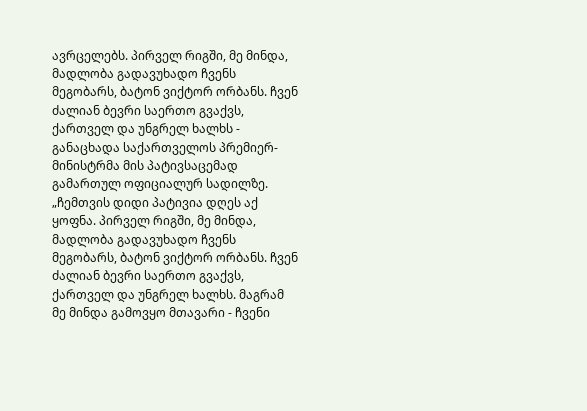ავრცელებს. პირველ რიგში, მე მინდა, მადლობა გადავუხადო ჩვენს მეგობარს, ბატონ ვიქტორ ორბანს. ჩვენ ძალიან ბევრი საერთო გვაქვს, ქართველ და უნგრელ ხალხს - განაცხადა საქართველოს პრემიერ-მინისტრმა მის პატივსაცემად გამართულ ოფიციალურ სადილზე. „ჩემთვის დიდი პატივია დღეს აქ ყოფნა. პირველ რიგში, მე მინდა, მადლობა გადავუხადო ჩვენს მეგობარს, ბატონ ვიქტორ ორბანს. ჩვენ ძალიან ბევრი საერთო გვაქვს, ქართველ და უნგრელ ხალხს. მაგრამ მე მინდა გამოვყო მთავარი - ჩვენი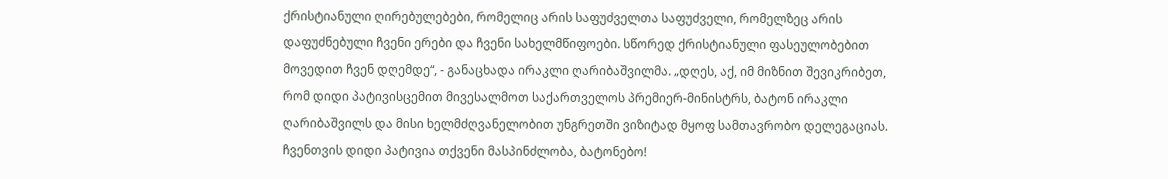ქრისტიანული ღირებულებები, რომელიც არის საფუძველთა საფუძველი, რომელზეც არის დაფუძნებული ჩვენი ერები და ჩვენი სახელმწიფოები. სწორედ ქრისტიანული ფასეულობებით მოვედით ჩვენ დღემდე“, - განაცხადა ირაკლი ღარიბაშვილმა. „დღეს, აქ, იმ მიზნით შევიკრიბეთ, რომ დიდი პატივისცემით მივესალმოთ საქართველოს პრემიერ-მინისტრს, ბატონ ირაკლი ღარიბაშვილს და მისი ხელმძღვანელობით უნგრეთში ვიზიტად მყოფ სამთავრობო დელეგაციას. ჩვენთვის დიდი პატივია თქვენი მასპინძლობა, ბატონებო!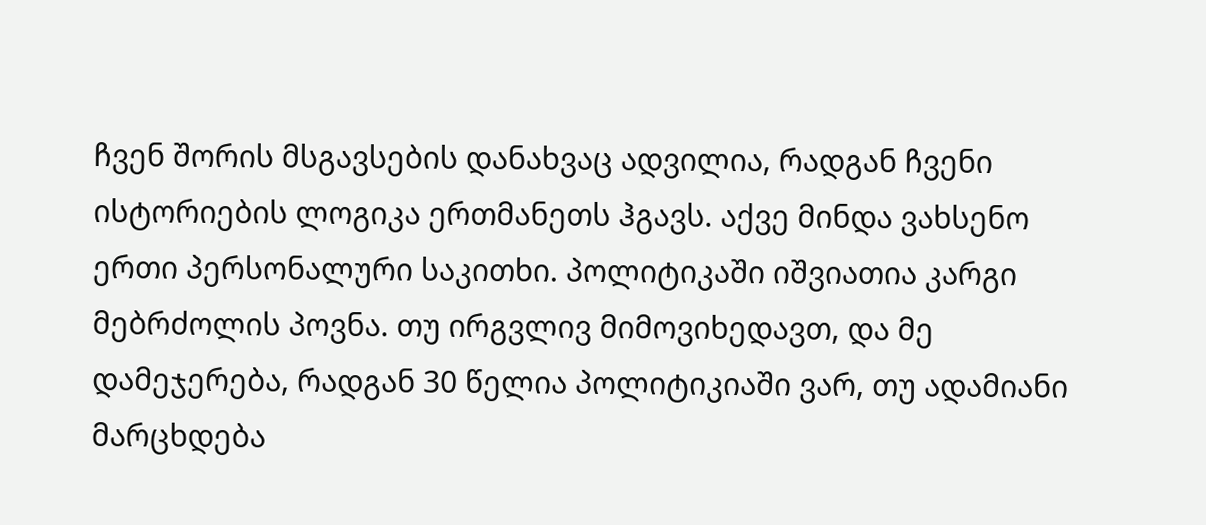ჩვენ შორის მსგავსების დანახვაც ადვილია, რადგან ჩვენი ისტორიების ლოგიკა ერთმანეთს ჰგავს. აქვე მინდა ვახსენო ერთი პერსონალური საკითხი. პოლიტიკაში იშვიათია კარგი მებრძოლის პოვნა. თუ ირგვლივ მიმოვიხედავთ, და მე დამეჯერება, რადგან 30 წელია პოლიტიკიაში ვარ, თუ ადამიანი მარცხდება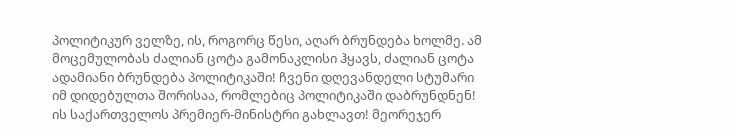პოლიტიკურ ველზე, ის, როგორც წესი, აღარ ბრუნდება ხოლმე. ამ მოცემულობას ძალიან ცოტა გამონაკლისი ჰყავს, ძალიან ცოტა ადამიანი ბრუნდება პოლიტიკაში! ჩვენი დღევანდელი სტუმარი იმ დიდებულთა შორისაა, რომლებიც პოლიტიკაში დაბრუნდნენ! ის საქართველოს პრემიერ-მინისტრი გახლავთ! მეორეჯერ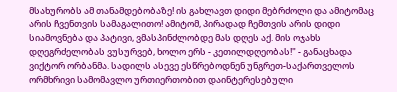მსახურობს ამ თანამდებობაზე! ის გახლავთ დიდი მებრძოლი და ამიტომაც არის ჩვენთვის სამაგალითო! ამიტომ, პირადად ჩემთვის არის დიდი სიამოვნება და პატივი, ვმასპინძლობდე მას დღეს აქ. მის ოჯახს დღეგრძელობას ვუსურვებ, ხოლო ერს - კეთილდღეობას!" - განაცხადა ვიქტორ ორბანმა. სადილს ასევე ესწრებოდნენ უნგრეთ-საქართველოს ორმხრივი სამომავლო ურთიერთობით დაინტერესებული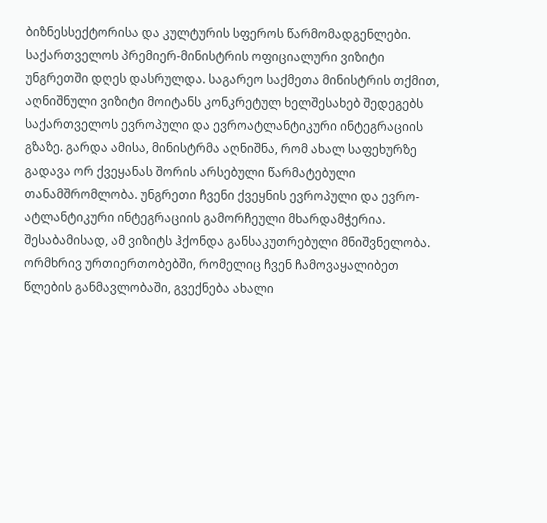ბიზნესსექტორისა და კულტურის სფეროს წარმომადგენლები. საქართველოს პრემიერ-მინისტრის ოფიციალური ვიზიტი უნგრეთში დღეს დასრულდა. საგარეო საქმეთა მინისტრის თქმით, აღნიშნული ვიზიტი მოიტანს კონკრეტულ ხელშესახებ შედეგებს საქართველოს ევროპული და ევროატლანტიკური ინტეგრაციის გზაზე. გარდა ამისა, მინისტრმა აღნიშნა, რომ ახალ საფეხურზე გადავა ორ ქვეყანას შორის არსებული წარმატებული თანამშრომლობა. უნგრეთი ჩვენი ქვეყნის ევროპული და ევრო-ატლანტიკური ინტეგრაციის გამორჩეული მხარდამჭერია. შესაბამისად, ამ ვიზიტს ჰქონდა განსაკუთრებული მნიშვნელობა. ორმხრივ ურთიერთობებში, რომელიც ჩვენ ჩამოვაყალიბეთ წლების განმავლობაში, გვექნება ახალი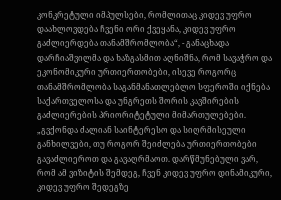კონკრეტული იმპულსები, რომლითაც კიდევ უფრო დაახლოვდება ჩვენი ორი ქვეყანა, კიდევ უფრო გაძლიერდება თანამშრომლობა“, - განაცხადა დარჩიაშვილმა და ხაზგასმით აღნიშნა, რომ სავაჭრო და ეკონომიკური ურთიერთობები, ისევე როგორც თანამშრომლობა საგანმანათლებლო სფეროში იქნება საქართველოსა და უნგრეთს შორის კავშირების გაძლიერების პრიორიტეტული მიმართულებები. „გვქონდა ძალიან საინტერესო და სიღრმისეული განხილვები, თუ როგორ შეიძლება ურთიერთობები გავაძლიეროთ და გავაღრმაოთ. დარწმუნებული ვარ, რომ ამ ვიზიტის შემდეგ, ჩვენ კიდევ უფრო დინამიკური, კიდევ უფრო შედეგზე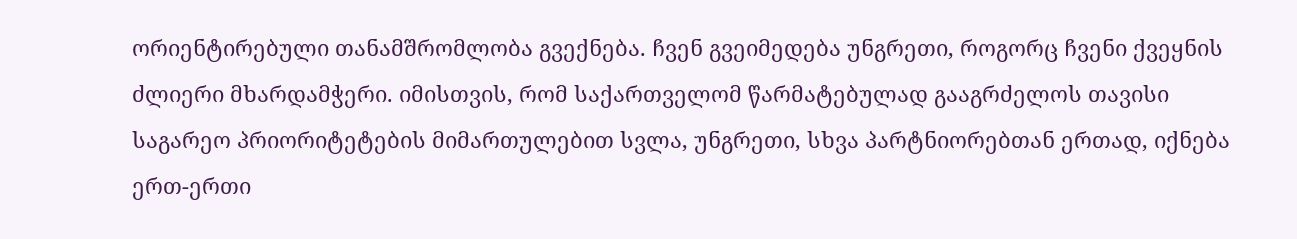ორიენტირებული თანამშრომლობა გვექნება. ჩვენ გვეიმედება უნგრეთი, როგორც ჩვენი ქვეყნის ძლიერი მხარდამჭერი. იმისთვის, რომ საქართველომ წარმატებულად გააგრძელოს თავისი საგარეო პრიორიტეტების მიმართულებით სვლა, უნგრეთი, სხვა პარტნიორებთან ერთად, იქნება ერთ-ერთი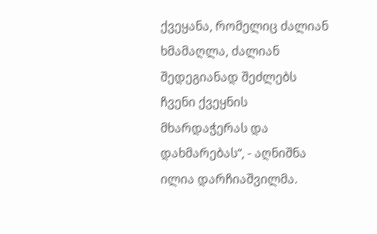ქვეყანა, რომელიც ძალიან ხმამაღლა, ძალიან შედეგიანად შეძლებს ჩვენი ქვეყნის მხარდაჭერას და დახმარებას“, - აღნიშნა ილია დარჩიაშვილმა.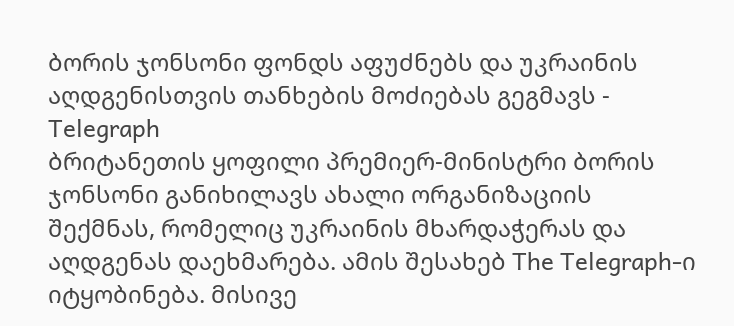ბორის ჯონსონი ფონდს აფუძნებს და უკრაინის აღდგენისთვის თანხების მოძიებას გეგმავს - Telegraph
ბრიტანეთის ყოფილი პრემიერ-მინისტრი ბორის ჯონსონი განიხილავს ახალი ორგანიზაციის შექმნას, რომელიც უკრაინის მხარდაჭერას და აღდგენას დაეხმარება. ამის შესახებ The Telegraph-ი იტყობინება. მისივე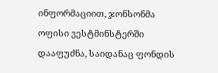ინფორმაციით, ჯონსონმა ოფისი ვესტმინსტერში დააფუძნა, საიდანაც ფონდის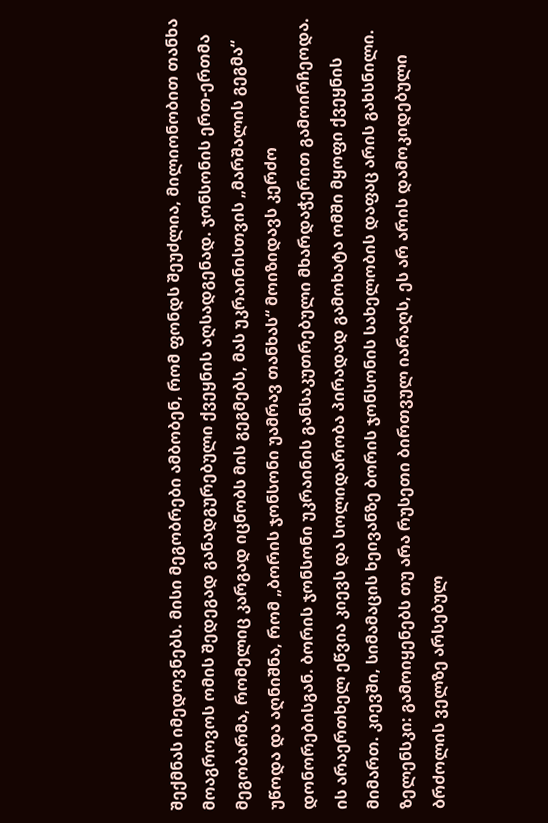შექმნას იმედოვნებს. მისი მეგობრები ამბობენ, რომ ფონდს შეუძლია, მილიონობით თანხა მოაგროვოს ომის შედეგად განადგურებული ქვეყნის აღსადგენად. ჯონსონის ერთ-ერთმა მეგობარმა, რომელიც კარგად იცნობს მის გეგმებს, მას უკრაინისთვის „მარშალის გეგმა“ უწოდა და აღნიშნა, რომ „ბორის ჯონსონი უამრავ თანხას“ მოიზიდავს კერძო დონორებისგან. ბორის ჯონსონი უკრაინის განსაკუთრებული მხარდაჭერით გამოირჩეოდა. ის არაერთხელ ეწვია კიევს და სოლიდარობა პირადად გამოხატა ომში მყოფი ქვეყნის მიმართ. კიევში, სიმამაცის ხეივანზე ბორის ჯონსონის სახელობის დაფაც არის გახსნილი.
ზელენსკი: გამოიყენებს თუ არა რუსეთი ბირთვულ იარაღს, ეს არ არის დამოკიდებული ბრძოლის ველზე არსებულ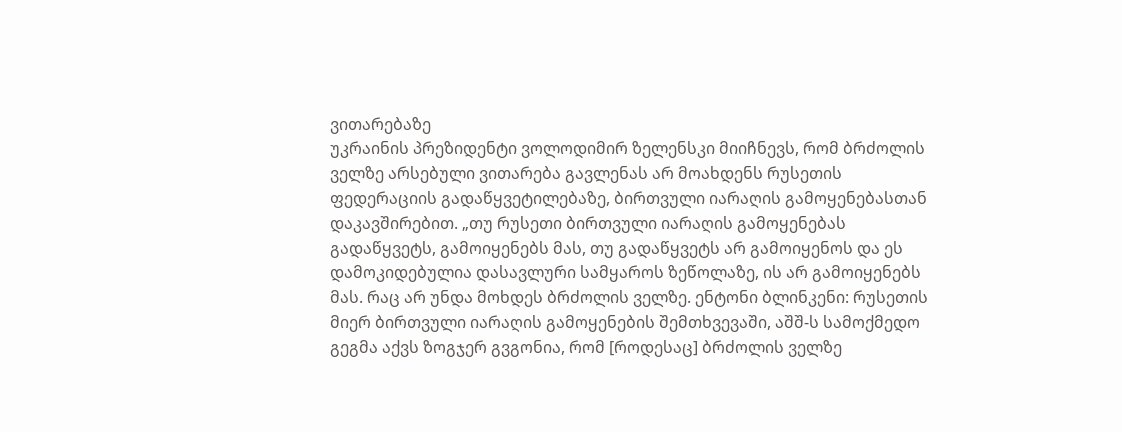ვითარებაზე
უკრაინის პრეზიდენტი ვოლოდიმირ ზელენსკი მიიჩნევს, რომ ბრძოლის ველზე არსებული ვითარება გავლენას არ მოახდენს რუსეთის ფედერაციის გადაწყვეტილებაზე, ბირთვული იარაღის გამოყენებასთან დაკავშირებით. „თუ რუსეთი ბირთვული იარაღის გამოყენებას გადაწყვეტს, გამოიყენებს მას, თუ გადაწყვეტს არ გამოიყენოს და ეს დამოკიდებულია დასავლური სამყაროს ზეწოლაზე, ის არ გამოიყენებს მას. რაც არ უნდა მოხდეს ბრძოლის ველზე. ენტონი ბლინკენი: რუსეთის მიერ ბირთვული იარაღის გამოყენების შემთხვევაში, აშშ-ს სამოქმედო გეგმა აქვს ზოგჯერ გვგონია, რომ [როდესაც] ბრძოლის ველზე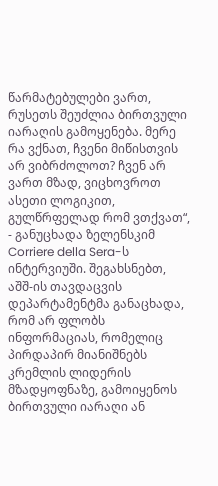წარმატებულები ვართ, რუსეთს შეუძლია ბირთვული იარაღის გამოყენება. მერე რა ვქნათ, ჩვენი მიწისთვის არ ვიბრძოლოთ? ჩვენ არ ვართ მზად, ვიცხოვროთ ასეთი ლოგიკით, გულწრფელად რომ ვთქვათ“, - განუცხადა ზელენსკიმ Corriere della Sera-ს ინტერვიუში. შეგახსნებთ, აშშ-ის თავდაცვის დეპარტამენტმა განაცხადა, რომ არ ფლობს ინფორმაციას, რომელიც პირდაპირ მიანიშნებს კრემლის ლიდერის მზადყოფნაზე, გამოიყენოს ბირთვული იარაღი ან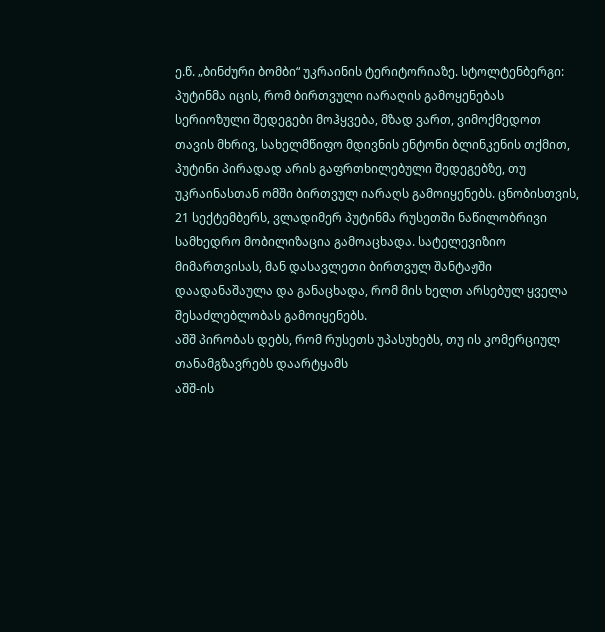ე.წ. „ბინძური ბომბი“ უკრაინის ტერიტორიაზე. სტოლტენბერგი: პუტინმა იცის, რომ ბირთვული იარაღის გამოყენებას სერიოზული შედეგები მოჰყვება, მზად ვართ, ვიმოქმედოთ თავის მხრივ, სახელმწიფო მდივნის ენტონი ბლინკენის თქმით, პუტინი პირადად არის გაფრთხილებული შედეგებზე, თუ უკრაინასთან ომში ბირთვულ იარაღს გამოიყენებს. ცნობისთვის, 21 სექტემბერს, ვლადიმერ პუტინმა რუსეთში ნაწილობრივი სამხედრო მობილიზაცია გამოაცხადა. სატელევიზიო მიმართვისას, მან დასავლეთი ბირთვულ შანტაჟში დაადანაშაულა და განაცხადა, რომ მის ხელთ არსებულ ყველა შესაძლებლობას გამოიყენებს.
აშშ პირობას დებს, რომ რუსეთს უპასუხებს, თუ ის კომერციულ თანამგზავრებს დაარტყამს
აშშ-ის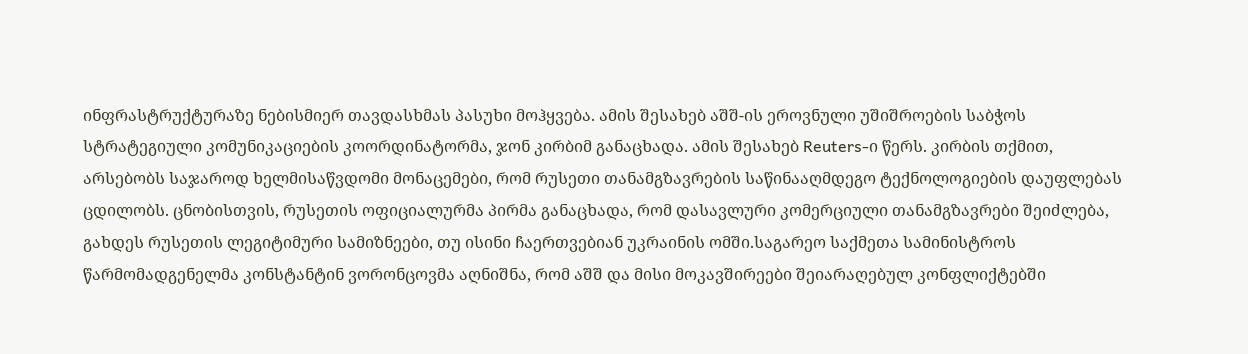ინფრასტრუქტურაზე ნებისმიერ თავდასხმას პასუხი მოჰყვება. ამის შესახებ აშშ-ის ეროვნული უშიშროების საბჭოს სტრატეგიული კომუნიკაციების კოორდინატორმა, ჯონ კირბიმ განაცხადა. ამის შესახებ Reuters-ი წერს. კირბის თქმით, არსებობს საჯაროდ ხელმისაწვდომი მონაცემები, რომ რუსეთი თანამგზავრების საწინააღმდეგო ტექნოლოგიების დაუფლებას ცდილობს. ცნობისთვის, რუსეთის ოფიციალურმა პირმა განაცხადა, რომ დასავლური კომერციული თანამგზავრები შეიძლება, გახდეს რუსეთის ლეგიტიმური სამიზნეები, თუ ისინი ჩაერთვებიან უკრაინის ომში.საგარეო საქმეთა სამინისტროს წარმომადგენელმა კონსტანტინ ვორონცოვმა აღნიშნა, რომ აშშ და მისი მოკავშირეები შეიარაღებულ კონფლიქტებში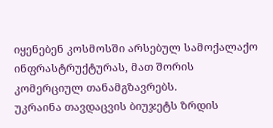იყენებენ კოსმოსში არსებულ სამოქალაქო ინფრასტრუქტურას, მათ შორის კომერციულ თანამგზავრებს.
უკრაინა თავდაცვის ბიუჯეტს ზრდის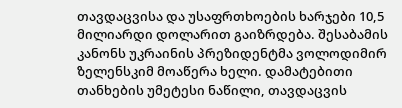თავდაცვისა და უსაფრთხოების ხარჯები 10,5 მილიარდი დოლარით გაიზრდება. შესაბამის კანონს უკრაინის პრეზიდენტმა ვოლოდიმირ ზელენსკიმ მოაწერა ხელი. დამატებითი თანხების უმეტესი ნაწილი, თავდაცვის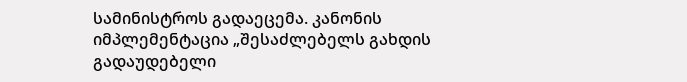სამინისტროს გადაეცემა. კანონის იმპლემენტაცია „შესაძლებელს გახდის გადაუდებელი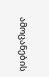ამოცანების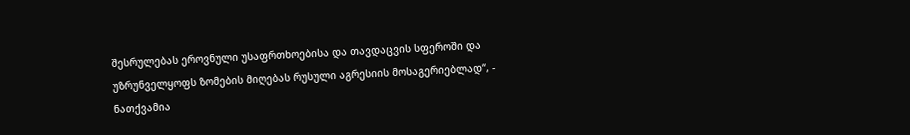შესრულებას ეროვნული უსაფრთხოებისა და თავდაცვის სფეროში და უზრუნველყოფს ზომების მიღებას რუსული აგრესიის მოსაგერიებლად“, - ნათქვამია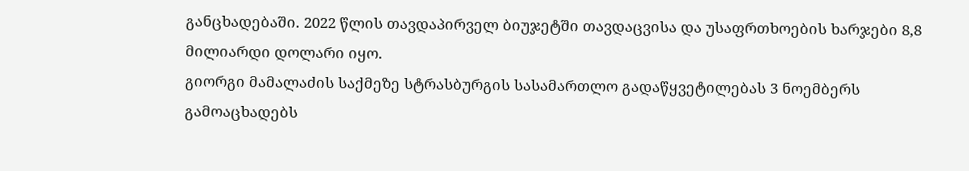განცხადებაში. 2022 წლის თავდაპირველ ბიუჯეტში თავდაცვისა და უსაფრთხოების ხარჯები 8,8 მილიარდი დოლარი იყო.
გიორგი მამალაძის საქმეზე სტრასბურგის სასამართლო გადაწყვეტილებას 3 ნოემბერს გამოაცხადებს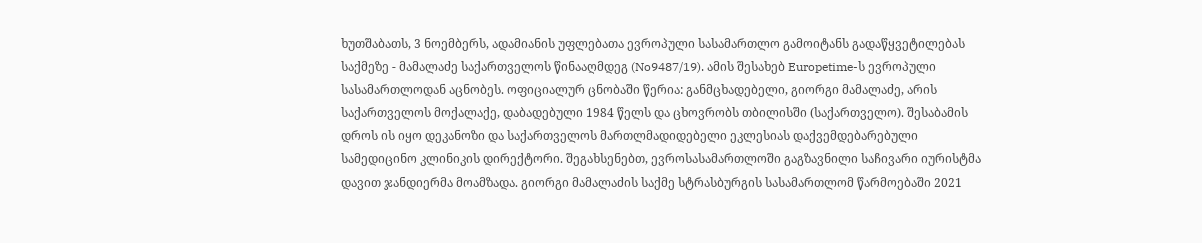ხუთშაბათს, 3 ნოემბერს, ადამიანის უფლებათა ევროპული სასამართლო გამოიტანს გადაწყვეტილებას საქმეზე - მამალაძე საქართველოს წინააღმდეგ (No9487/19). ამის შესახებ Europetime-ს ევროპული სასამართლოდან აცნობეს. ოფიციალურ ცნობაში წერია: განმცხადებელი, გიორგი მამალაძე, არის საქართველოს მოქალაქე, დაბადებული 1984 წელს და ცხოვრობს თბილისში (საქართველო). შესაბამის დროს ის იყო დეკანოზი და საქართველოს მართლმადიდებელი ეკლესიას დაქვემდებარებული სამედიცინო კლინიკის დირექტორი. შეგახსენებთ, ევროსასამართლოში გაგზავნილი საჩივარი იურისტმა დავით ჯანდიერმა მოამზადა. გიორგი მამალაძის საქმე სტრასბურგის სასამართლომ წარმოებაში 2021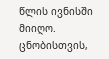წლის ივნისში მიიღო. ცნობისთვის,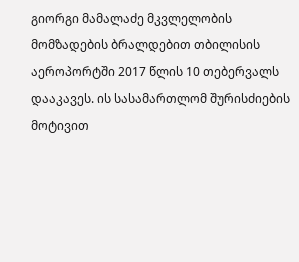გიორგი მამალაძე მკვლელობის მომზადების ბრალდებით თბილისის აეროპორტში 2017 წლის 10 თებერვალს დააკავეს. ის სასამართლომ შურისძიების მოტივით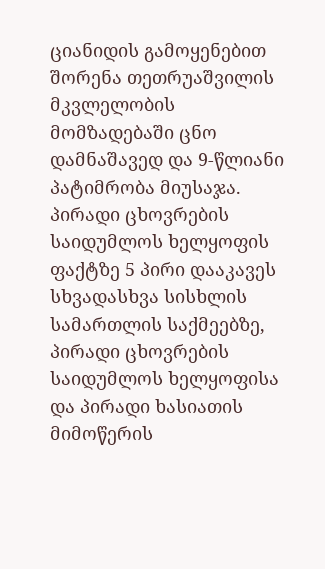ციანიდის გამოყენებით შორენა თეთრუაშვილის მკვლელობის მომზადებაში ცნო დამნაშავედ და 9-წლიანი პატიმრობა მიუსაჯა.
პირადი ცხოვრების საიდუმლოს ხელყოფის ფაქტზე 5 პირი დააკავეს
სხვადასხვა სისხლის სამართლის საქმეებზე, პირადი ცხოვრების საიდუმლოს ხელყოფისა და პირადი ხასიათის მიმოწერის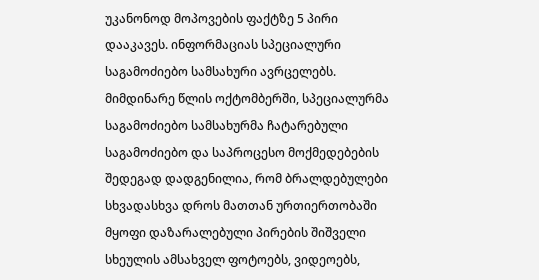უკანონოდ მოპოვების ფაქტზე 5 პირი დააკავეს. ინფორმაციას სპეციალური საგამოძიებო სამსახური ავრცელებს. მიმდინარე წლის ოქტომბერში, სპეციალურმა საგამოძიებო სამსახურმა ჩატარებული საგამოძიებო და საპროცესო მოქმედებების შედეგად დადგენილია, რომ ბრალდებულები სხვადასხვა დროს მათთან ურთიერთობაში მყოფი დაზარალებული პირების შიშველი სხეულის ამსახველ ფოტოებს, ვიდეოებს,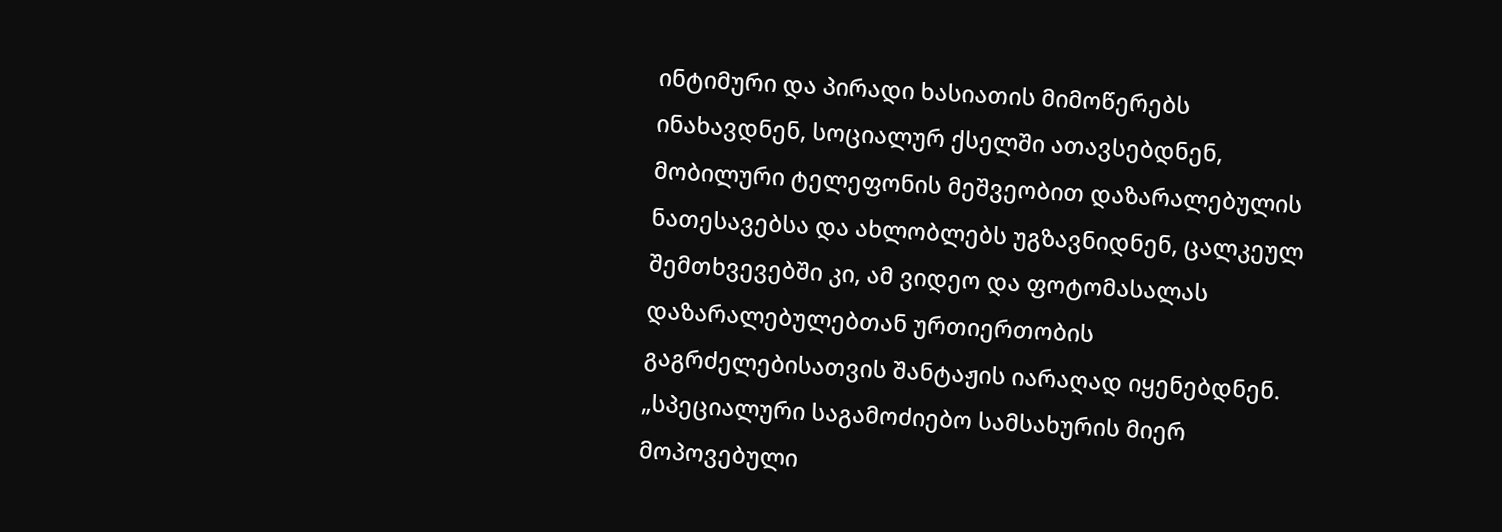ინტიმური და პირადი ხასიათის მიმოწერებს ინახავდნენ, სოციალურ ქსელში ათავსებდნენ, მობილური ტელეფონის მეშვეობით დაზარალებულის ნათესავებსა და ახლობლებს უგზავნიდნენ, ცალკეულ შემთხვევებში კი, ამ ვიდეო და ფოტომასალას დაზარალებულებთან ურთიერთობის გაგრძელებისათვის შანტაჟის იარაღად იყენებდნენ. „სპეციალური საგამოძიებო სამსახურის მიერ მოპოვებული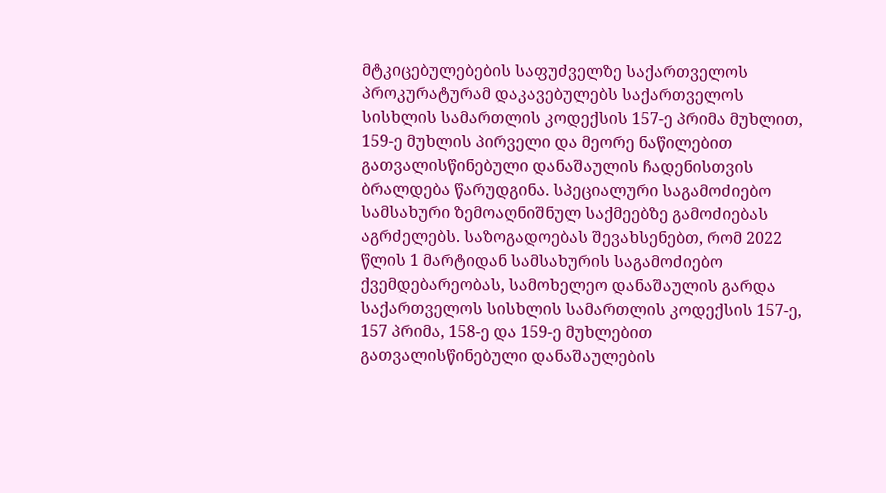მტკიცებულებების საფუძველზე საქართველოს პროკურატურამ დაკავებულებს საქართველოს სისხლის სამართლის კოდექსის 157-ე პრიმა მუხლით, 159-ე მუხლის პირველი და მეორე ნაწილებით გათვალისწინებული დანაშაულის ჩადენისთვის ბრალდება წარუდგინა. სპეციალური საგამოძიებო სამსახური ზემოაღნიშნულ საქმეებზე გამოძიებას აგრძელებს. საზოგადოებას შევახსენებთ, რომ 2022 წლის 1 მარტიდან სამსახურის საგამოძიებო ქვემდებარეობას, სამოხელეო დანაშაულის გარდა საქართველოს სისხლის სამართლის კოდექსის 157-ე, 157 პრიმა, 158-ე და 159-ე მუხლებით გათვალისწინებული დანაშაულების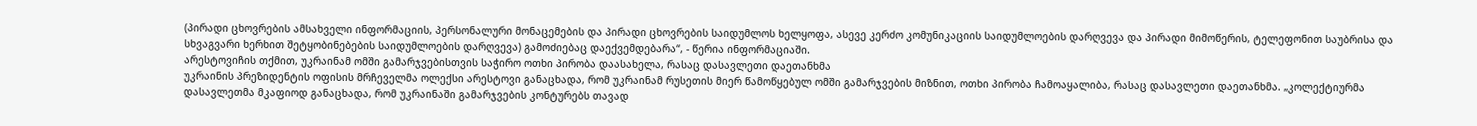(პირადი ცხოვრების ამსახველი ინფორმაციის, პერსონალური მონაცემების და პირადი ცხოვრების საიდუმლოს ხელყოფა, ასევე კერძო კომუნიკაციის საიდუმლოების დარღვევა და პირადი მიმოწერის, ტელეფონით საუბრისა და სხვაგვარი ხერხით შეტყობინებების საიდუმლოების დარღვევა) გამოძიებაც დაექვემდებარა“, - წერია ინფორმაციაში.
არესტოვიჩის თქმით, უკრაინამ ომში გამარჯვებისთვის საჭირო ოთხი პირობა დაასახელა, რასაც დასავლეთი დაეთანხმა
უკრაინის პრეზიდენტის ოფისის მრჩეველმა ოლექსი არესტოვი განაცხადა, რომ უკრაინამ რუსეთის მიერ წამოწყებულ ომში გამარჯვების მიზნით, ოთხი პირობა ჩამოაყალიბა, რასაც დასავლეთი დაეთანხმა. „კოლექტიურმა დასავლეთმა მკაფიოდ განაცხადა, რომ უკრაინაში გამარჯვების კონტურებს თავად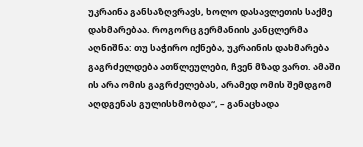უკრაინა განსაზღვრავს, ხოლო დასავლეთის საქმე დახმარებაა. როგორც გერმანიის კანცლერმა აღნიშნა: თუ საჭირო იქნება, უკრაინის დახმარება გაგრძელდება ათწლეულები, ჩვენ მზად ვართ. ამაში ის არა ომის გაგრძელებას, არამედ ომის შემდგომ აღდგენას გულისხმობდა“, – განაცხადა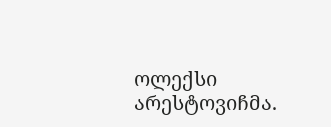ოლექსი არესტოვიჩმა.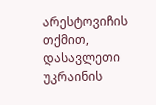არესტოვიჩის თქმით, დასავლეთი უკრაინის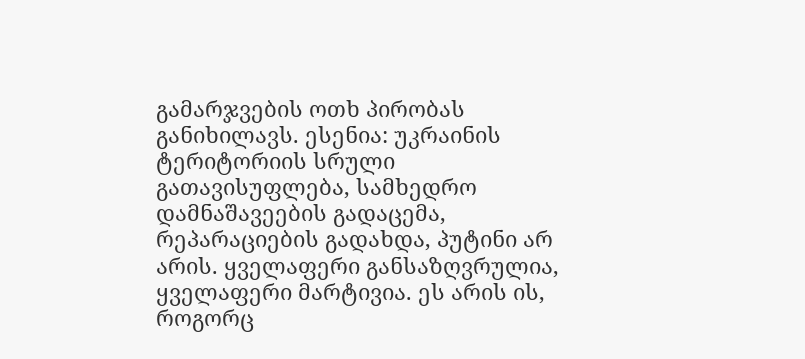გამარჯვების ოთხ პირობას განიხილავს. ესენია: უკრაინის ტერიტორიის სრული გათავისუფლება, სამხედრო დამნაშავეების გადაცემა, რეპარაციების გადახდა, პუტინი არ არის. ყველაფერი განსაზღვრულია, ყველაფერი მარტივია. ეს არის ის, როგორც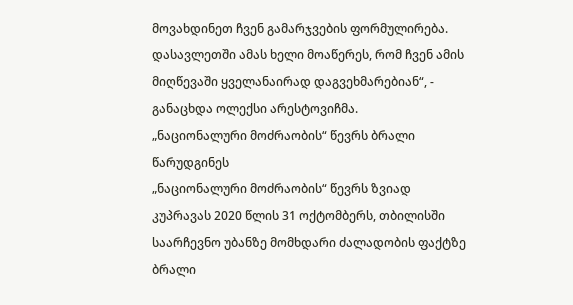მოვახდინეთ ჩვენ გამარჯვების ფორმულირება. დასავლეთში ამას ხელი მოაწერეს, რომ ჩვენ ამის მიღწევაში ყველანაირად დაგვეხმარებიან“, - განაცხდა ოლექსი არესტოვიჩმა.
„ნაციონალური მოძრაობის“ წევრს ბრალი წარუდგინეს
„ნაციონალური მოძრაობის“ წევრს ზვიად კუპრავას 2020 წლის 31 ოქტომბერს, თბილისში საარჩევნო უბანზე მომხდარი ძალადობის ფაქტზე ბრალი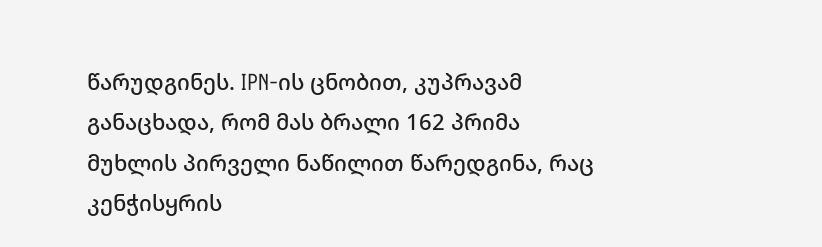წარუდგინეს. IPN-ის ცნობით, კუპრავამ განაცხადა, რომ მას ბრალი 162 პრიმა მუხლის პირველი ნაწილით წარედგინა, რაც კენჭისყრის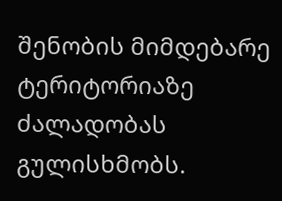შენობის მიმდებარე ტერიტორიაზე ძალადობას გულისხმობს.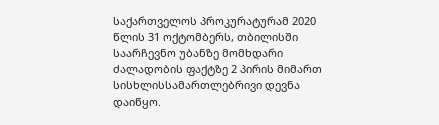საქართველოს პროკურატურამ 2020 წლის 31 ოქტომბერს, თბილისში საარჩევნო უბანზე მომხდარი ძალადობის ფაქტზე 2 პირის მიმართ სისხლისსამართლებრივი დევნა დაიწყო.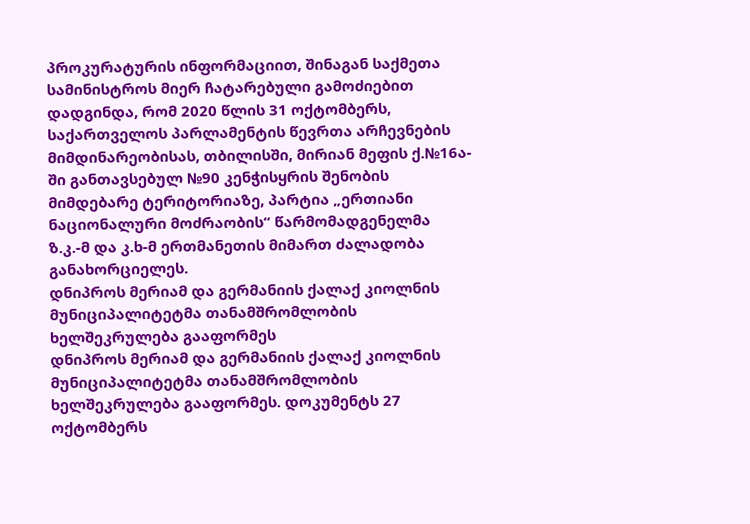პროკურატურის ინფორმაციით, შინაგან საქმეთა სამინისტროს მიერ ჩატარებული გამოძიებით დადგინდა, რომ 2020 წლის 31 ოქტომბერს, საქართველოს პარლამენტის წევრთა არჩევნების მიმდინარეობისას, თბილისში, მირიან მეფის ქ.№16ა-ში განთავსებულ №90 კენჭისყრის შენობის მიმდებარე ტერიტორიაზე, პარტია „ერთიანი ნაციონალური მოძრაობის“ წარმომადგენელმა ზ.კ.-მ და კ.ხ-მ ერთმანეთის მიმართ ძალადობა განახორციელეს.
დნიპროს მერიამ და გერმანიის ქალაქ კიოლნის მუნიციპალიტეტმა თანამშრომლობის ხელშეკრულება გააფორმეს
დნიპროს მერიამ და გერმანიის ქალაქ კიოლნის მუნიციპალიტეტმა თანამშრომლობის ხელშეკრულება გააფორმეს. დოკუმენტს 27 ოქტომბერს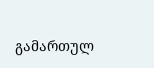გამართულ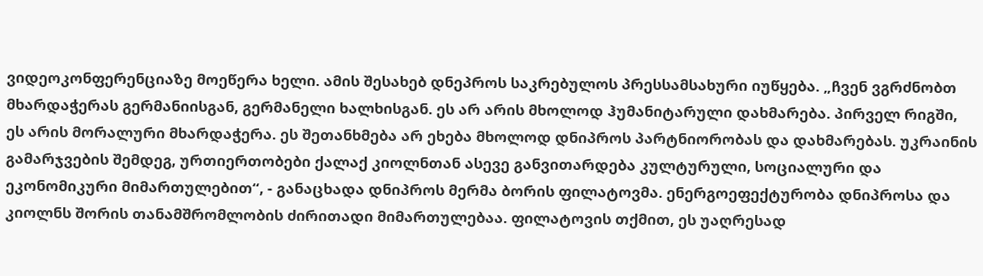ვიდეოკონფერენციაზე მოეწერა ხელი. ამის შესახებ დნეპროს საკრებულოს პრესსამსახური იუწყება. „ჩვენ ვგრძნობთ მხარდაჭერას გერმანიისგან, გერმანელი ხალხისგან. ეს არ არის მხოლოდ ჰუმანიტარული დახმარება. პირველ რიგში, ეს არის მორალური მხარდაჭერა. ეს შეთანხმება არ ეხება მხოლოდ დნიპროს პარტნიორობას და დახმარებას. უკრაინის გამარჯვების შემდეგ, ურთიერთობები ქალაქ კიოლნთან ასევე განვითარდება კულტურული, სოციალური და ეკონომიკური მიმართულებით“, - განაცხადა დნიპროს მერმა ბორის ფილატოვმა. ენერგოეფექტურობა დნიპროსა და კიოლნს შორის თანამშრომლობის ძირითადი მიმართულებაა. ფილატოვის თქმით, ეს უაღრესად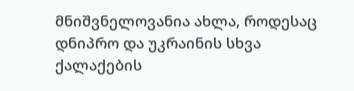მნიშვნელოვანია ახლა, როდესაც დნიპრო და უკრაინის სხვა ქალაქების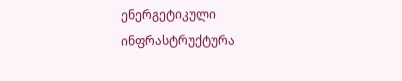ენერგეტიკული ინფრასტრუქტურა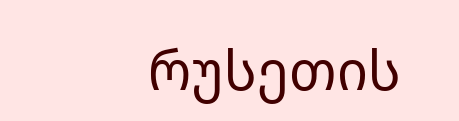რუსეთის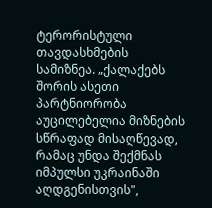ტერორისტული თავდასხმების სამიზნეა. „ქალაქებს შორის ასეთი პარტნიორობა აუცილებელია მიზნების სწრაფად მისაღწევად, რამაც უნდა შექმნას იმპულსი უკრაინაში აღდგენისთვის",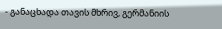- განაცხადა თავის მხრივ, გერმანიის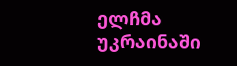ელჩმა უკრაინაში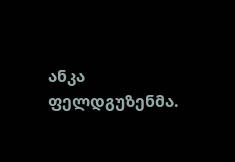ანკა ფელდგუზენმა.